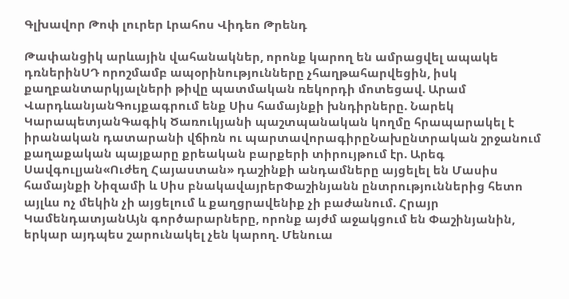Գլխավոր Թոփ լուրեր Լրահոս Վիդեո Թրենդ

Թափանցիկ արևային վահանակներ, որոնք կարող են ամրացվել ապակե դռներինՍԴ որոշմամբ ապօրինությունները չհաղթահարվեցին, իսկ քաղբանտարկյալների թիվը պատմական ռեկորդի մոտեցավ. Արամ ՎարդևանյանԳույքագրում ենք Սիս համայնքի խնդիրները. Նարեկ ԿարապետյանԳագիկ Ծառուկյանի պաշտպանական կողմը հրապարակել է իրանական դատարանի վճիռն ու պարտավորագիրըՆախընտրական շրջանում քաղաքական պայքարը քրեական բարքերի տիրույթում էր. Արեգ Սավգուլյան«Ուժեղ Հայաստան» դաշինքի անդամները այցելել են Մասիս համայնքի Նիզամի և Սիս բնակավայրերՓաշինյանն ընտրություններից հետո այլևս ոչ մեկին չի այցելում և քաղցրավենիք չի բաժանում. Հրայր ԿամենդատյանԱյն գործարարները, որոնք այժմ աջակցում են Փաշինյանին, երկար այդպես շարունակել չեն կարող. Մենուա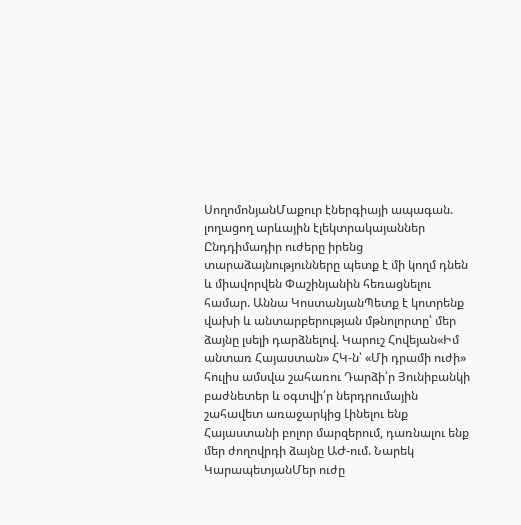ՍողոմոնյանՄաքուր էներգիայի ապագան. լողացող արևային էլեկտրակայաններ Ընդդիմադիր ուժերը իրենց տարաձայնությունները պետք է մի կողմ դնեն և միավորվեն Փաշինյանին հեռացնելու համար. Աննա ԿոստանյանՊետք է կոտրենք վախի և անտարբերության մթնոլորտը՝ մեր ձայնը լսելի դարձնելով. Կարուշ Հովեյան«Իմ անտառ Հայաստան» ՀԿ-ն՝ «Մի դրամի ուժի» հուլիս ամսվա շահառու Դարձի՛ր Յունիբանկի բաժնետեր և օգտվի՛ր ներդրումային շահավետ առաջարկից Լինելու ենք Հայաստանի բոլոր մարզերում, դառնալու ենք մեր ժողովրդի ձայնը ԱԺ-ում. Նարեկ ԿարապետյանՄեր ուժը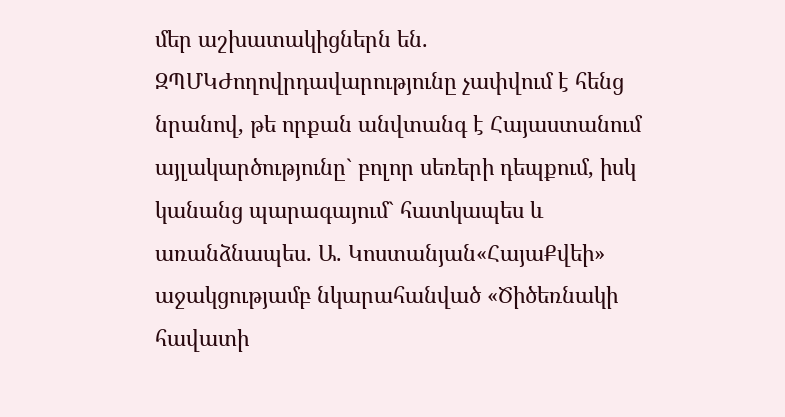մեր աշխատակիցներն են. ԶՊՄԿԺողովրդավարությունը չափվում է հենց նրանով, թե որքան անվտանգ է Հայաստանում այլակարծությունը` բոլոր սեռերի դեպքում, իսկ կանանց պարագայում` հատկապես և առանձնապես. Ա. Կոստանյան«ՀայաՔվեի» աջակցությամբ նկարահանված «Ծիծեռնակի հավատի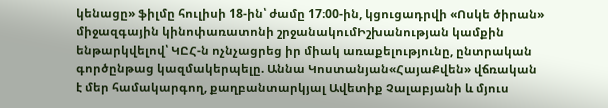կենացը» ֆիլմը հուլիսի 18-ին՝ ժամը 17։00-ին, կցուցադրվի «Ոսկե ծիրան» միջազգային կինոփառատոնի շրջանակումԻշխանության կամքին ենթարկվելով՝ ԿԸՀ-ն ոչնչացրեց իր միակ առաքելությունը, ընտրական գործընթաց կազմակերպելը. Աննա Կոստանյան«ՀայաՔվեն» վճռական է մեր համակարգող, քաղբանտարկյալ Ավետիք Չալաբյանի և մյուս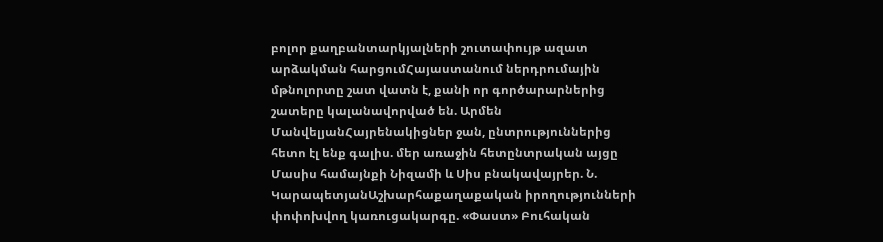բոլոր քաղբանտարկյալների շուտափույթ ազատ արձակման հարցումՀայաստանում ներդրումային մթնոլորտը շատ վատն է, քանի որ գործարարներից շատերը կալանավորված են. Արմեն ՄանվելյանՀայրենակիցներ ջան, ընտրություններից հետո էլ ենք գալիս. մեր առաջին հետընտրական այցը Մասիս համայնքի Նիզամի և Սիս բնակավայրեր. Ն. ԿարապետյանԱշխարհաքաղաքական իրողությունների փոփոխվող կառուցակարգը. «Փաստ» Բուհական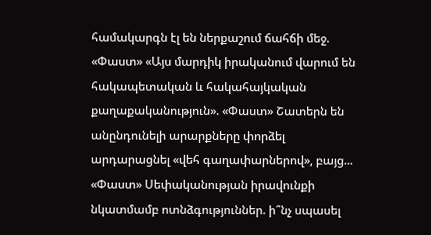համակարգն էլ են ներքաշում ճահճի մեջ. «Փաստ» «Այս մարդիկ իրականում վարում են հակապետական և հակահայկական քաղաքականություն». «Փաստ» Շատերն են անընդունելի արարքները փորձել արդարացնել «վեհ գաղափարներով», բայց... «Փաստ» Սեփականության իրավունքի նկատմամբ ոտնձգություններ. ի՞նչ սպասել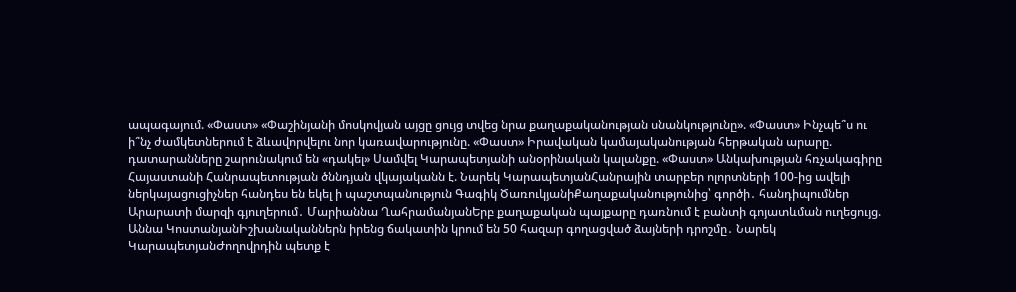ապագայում. «Փաստ» «Փաշինյանի մոսկովյան այցը ցույց տվեց նրա քաղաքականության սնանկությունը». «Փաստ» Ինչպե՞ս ու ի՞նչ ժամկետներում է ձևավորվելու նոր կառավարությունը. «Փաստ» Իրավական կամայականության հերթական արարը. դատարանները շարունակում են «դակել» Սամվել Կարապետյանի անօրինական կալանքը. «Փաստ» Անկախության հռչակագիրը Հայաստանի Հանրապետության ծննդյան վկայականն է. Նարեկ ԿարապետյանՀանրային տարբեր ոլորտների 100-ից ավելի ներկայացուցիչներ հանդես են եկել ի պաշտպանություն Գագիկ ԾառուկյանիՔաղաքականությունից՝ գործի․ հանդիպումներ Արարատի մարզի գյուղերում․ Մարիաննա ՂահրամանյանԵրբ քաղաքական պայքարը դառնում է բանտի գոյատևման ուղեցույց. Աննա ԿոստանյանԻշխանականներն իրենց ճակատին կրում են 50 հազար գողացված ձայների դրոշմը․ Նարեկ ԿարապետյանԺողովրդին պետք է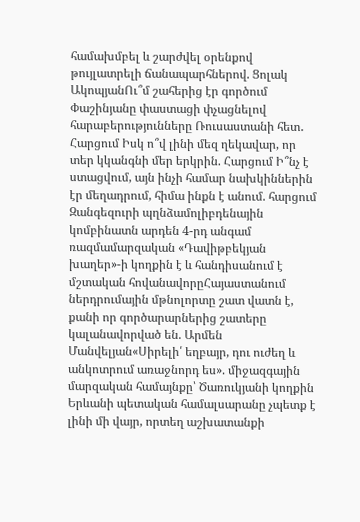համախմբել և շարժվել օրենքով թույլատրելի ճանապարհներով. Ցոլակ ԱկոպյանՈւ՞մ շահերից էր գործում Փաշինյանը փաստացի փչացնելով հարաբերությունները Ռուսաստանի հետ․ Հարցում Իսկ ո՞վ լինի մեզ ղեկավար, որ տեր կկանգնի մեր երկրին. Հարցում Ի՞նչ է ստացվում, այն ինչի համար նախկիններին էր մեղադրում, հիմա ինքն է անում. հարցում Զանգեզուրի պղնձամոլիբդենային կոմբինատն արդեն 4-րդ անգամ ռազմամարզական «Դավիթբեկյան խաղեր»-ի կողքին է և հանդիսանում է մշտական հովանավորըՀայաստանում ներդրումային մթնոլորտը շատ վատն է, քանի որ գործարարներից շատերը կալանավորված են. Արմեն Մանվելյան«Սիրելի՛ եղբայր, դու ուժեղ և անկոտրում առաջնորդ ես». միջազգային մարզական համայնքը՝ Ծառուկյանի կողքին Երևանի պետական համալսարանը չպետք է լինի մի վայր, որտեղ աշխատանքի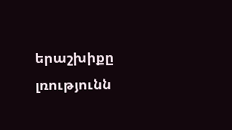երաշխիքը լռությունն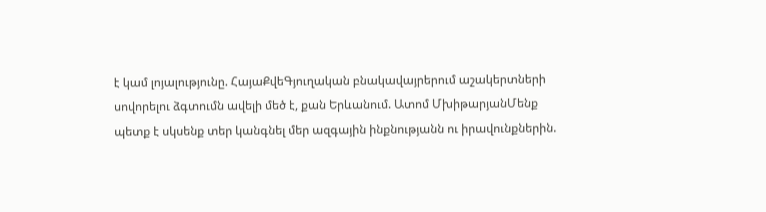է կամ լոյալությունը. ՀայաՔվեԳյուղական բնակավայրերում աշակերտների սովորելու ձգտումն ավելի մեծ է, քան Երևանում. Ատոմ ՄխիթարյանՄենք պետք է սկսենք տեր կանգնել մեր ազգային ինքնությանն ու իրավունքներին.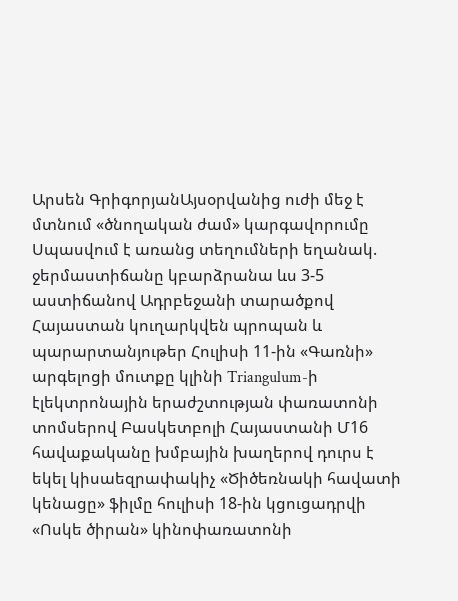Արսեն ԳրիգորյանԱյսօրվանից ուժի մեջ է մտնում «ծնողական ժամ» կարգավորումը Սպասվում է առանց տեղումների եղանակ. ջերմաստիճանը կբարձրանա ևս 3-5 աստիճանով Ադրբեջանի տարածքով Հայաստան կուղարկվեն պրոպան և պարարտանյութեր Հուլիսի 11-ին «Գառնի» արգելոցի մուտքը կլինի Triangulum-ի էլեկտրոնային երաժշտության փառատոնի տոմսերով Բասկետբոլի Հայաստանի Մ16 հավաքականը խմբային խաղերով դուրս է եկել կիսաեզրափակիչ «Ծիծեռնակի հավատի կենացը» ֆիլմը հուլիսի 18-ին կցուցադրվի «Ոսկե ծիրան» կինոփառատոնի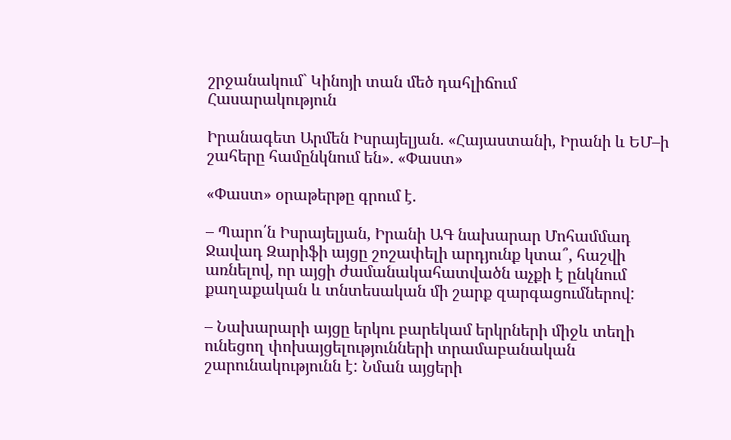շրջանակում` Կինոյի տան մեծ դահլիճում
Հասարակություն

Իրանագետ Արմեն Իսրայելյան. «Հայաստանի, Իրանի և ԵՄ–ի շահերը համընկնում են». «Փաստ»

«Փաստ» օրաթերթը գրում է.

– Պարո՛ն Իսրայելյան, Իրանի ԱԳ նախարար Մոհամմադ Ջավադ Զարիֆի այցը շոշափելի արդյունք կտա՞, հաշվի առնելով, որ այցի ժամանակահատվածն աչքի է ընկնում քաղաքական և տնտեսական մի շարք զարգացումներով:

– Նախարարի այցը երկու բարեկամ երկրների միջև տեղի ունեցող փոխայցելությունների տրամաբանական շարունակությունն է: Նման այցերի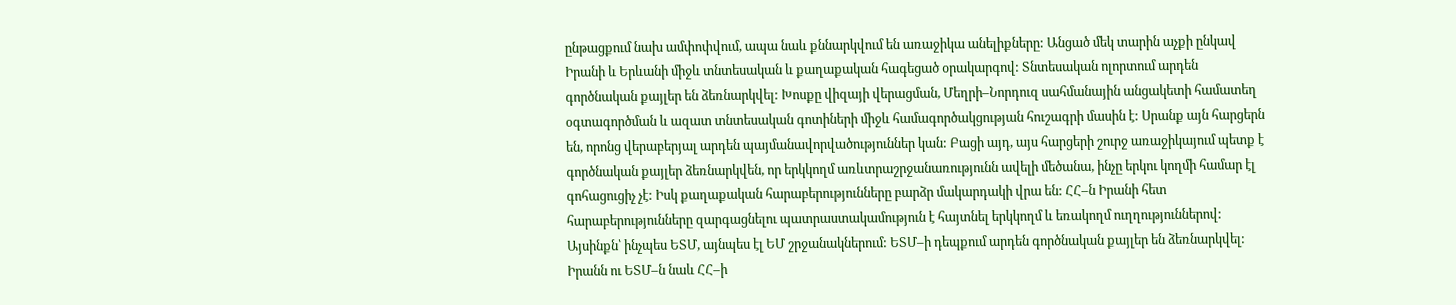ընթացքում նախ ամփոփվում, ապա նաև քննարկվում են առաջիկա անելիքները: Անցած մեկ տարին աչքի ընկավ Իրանի և Երևանի միջև տնտեսական և քաղաքական հագեցած օրակարգով: Տնտեսական ոլորտում արդեն գործնական քայլեր են ձեռնարկվել: Խոսքը վիզայի վերացման, Մեղրի–Նորդուզ սահմանային անցակետի համատեղ օգտագործման և ազատ տնտեսական գոտիների միջև համագործակցության հուշագրի մասին է: Սրանք այն հարցերն են, որոնց վերաբերյալ արդեն պայմանավորվածություններ կան: Բացի այդ, այս հարցերի շուրջ առաջիկայում պետք է գործնական քայլեր ձեռնարկվեն, որ երկկողմ առևտրաշրջանառությունն ավելի մեծանա, ինչը երկու կողմի համար էլ գոհացուցիչ չէ: Իսկ քաղաքական հարաբերությունները բարձր մակարդակի վրա են: ՀՀ–ն Իրանի հետ հարաբերությունները զարգացնելու պատրաստակամություն է հայտնել երկկողմ և եռակողմ ուղղություններով: Այսինքն՝ ինչպես ԵՏՄ, այնպես էլ ԵՄ շրջանակներում: ԵՏՄ–ի դեպքում արդեն գործնական քայլեր են ձեռնարկվել: Իրանն ու ԵՏՄ–ն նաև ՀՀ–ի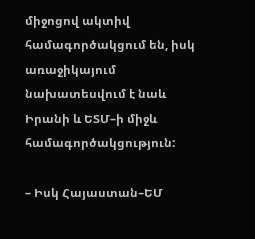միջոցով ակտիվ համագործակցում են, իսկ առաջիկայում նախատեսվում է նաև Իրանի և ԵՏՄ–ի միջև համագործակցություն:

– Իսկ Հայաստան–ԵՄ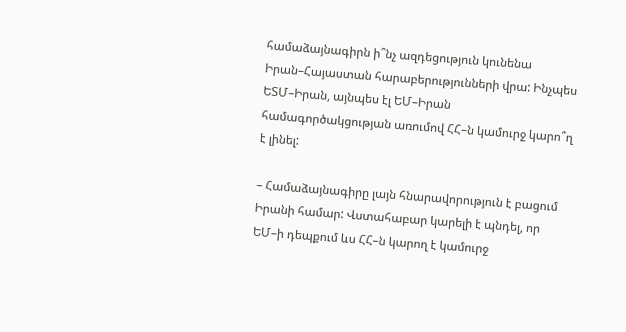համաձայնագիրն ի՞նչ ազդեցություն կունենա Իրան–Հայաստան հարաբերությունների վրա: Ինչպես ԵՏՄ–Իրան, այնպես էլ ԵՄ–Իրան համագործակցության առումով ՀՀ–ն կամուրջ կարո՞ղ է լինել:

– Համաձայնագիրը լայն հնարավորություն է բացում Իրանի համար: Վստահաբար կարելի է պնդել, որ ԵՄ–ի դեպքում ևս ՀՀ–ն կարող է կամուրջ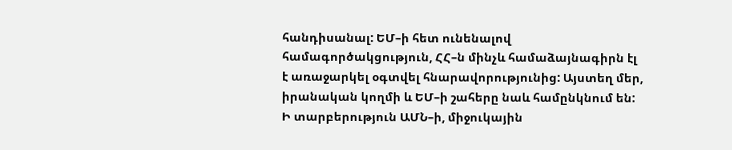հանդիսանալ: ԵՄ–ի հետ ունենալով համագործակցություն, ՀՀ–ն մինչև համաձայնագիրն էլ է առաջարկել օգտվել հնարավորությունից: Այստեղ մեր, իրանական կողմի և ԵՄ–ի շահերը նաև համընկնում են: Ի տարբերություն ԱՄՆ–ի, միջուկային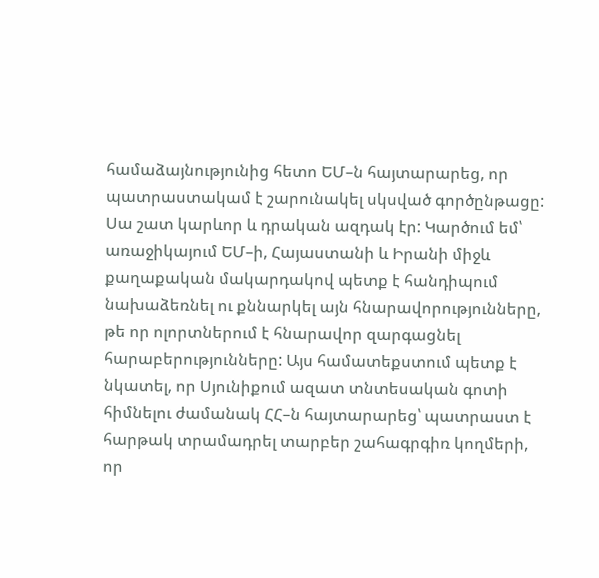համաձայնությունից հետո ԵՄ–ն հայտարարեց, որ պատրաստակամ է շարունակել սկսված գործընթացը: Սա շատ կարևոր և դրական ազդակ էր: Կարծում եմ՝ առաջիկայում ԵՄ–ի, Հայաստանի և Իրանի միջև քաղաքական մակարդակով պետք է հանդիպում նախաձեռնել ու քննարկել այն հնարավորությունները, թե որ ոլորտներում է հնարավոր զարգացնել հարաբերությունները: Այս համատեքստում պետք է նկատել, որ Սյունիքում ազատ տնտեսական գոտի հիմնելու ժամանակ ՀՀ–ն հայտարարեց՝ պատրաստ է հարթակ տրամադրել տարբեր շահագրգիռ կողմերի, որ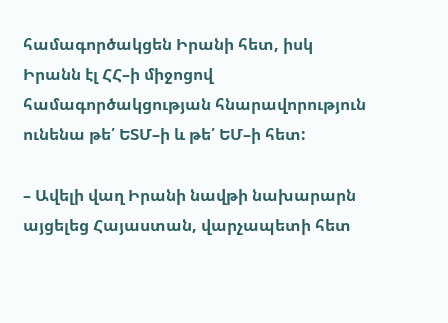համագործակցեն Իրանի հետ, իսկ Իրանն էլ ՀՀ–ի միջոցով համագործակցության հնարավորություն ունենա թե՛ ԵՏՄ–ի և թե՛ ԵՄ–ի հետ:

– Ավելի վաղ Իրանի նավթի նախարարն այցելեց Հայաստան, վարչապետի հետ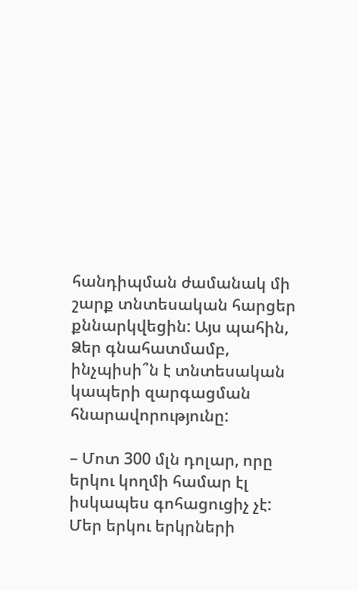հանդիպման ժամանակ մի շարք տնտեսական հարցեր քննարկվեցին: Այս պահին, Ձեր գնահատմամբ, ինչպիսի՞ն է տնտեսական կապերի զարգացման հնարավորությունը:

– Մոտ 300 մլն դոլար, որը երկու կողմի համար էլ իսկապես գոհացուցիչ չէ: Մեր երկու երկրների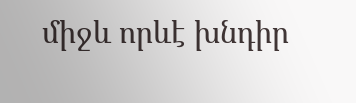միջև որևէ խնդիր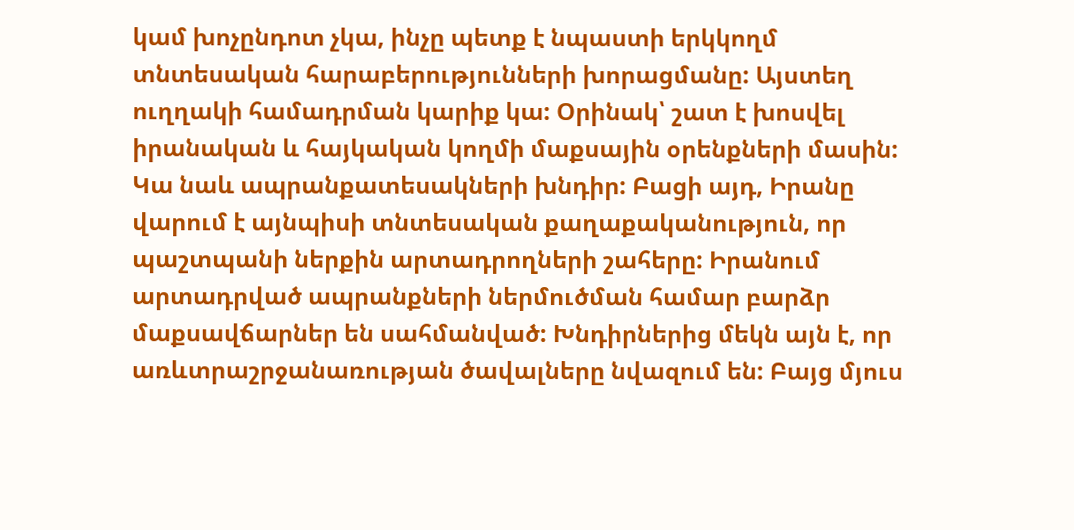կամ խոչընդոտ չկա, ինչը պետք է նպաստի երկկողմ տնտեսական հարաբերությունների խորացմանը: Այստեղ ուղղակի համադրման կարիք կա: Օրինակ՝ շատ է խոսվել իրանական և հայկական կողմի մաքսային օրենքների մասին: Կա նաև ապրանքատեսակների խնդիր: Բացի այդ, Իրանը վարում է այնպիսի տնտեսական քաղաքականություն, որ պաշտպանի ներքին արտադրողների շահերը: Իրանում արտադրված ապրանքների ներմուծման համար բարձր մաքսավճարներ են սահմանված: Խնդիրներից մեկն այն է, որ առևտրաշրջանառության ծավալները նվազում են: Բայց մյուս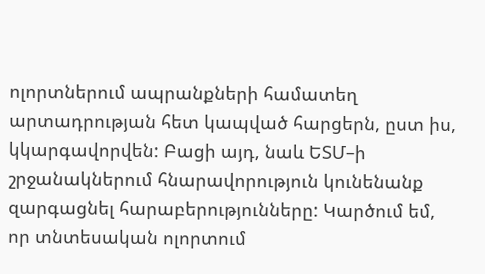ոլորտներում ապրանքների համատեղ արտադրության հետ կապված հարցերն, ըստ իս, կկարգավորվեն: Բացի այդ, նաև ԵՏՄ–ի շրջանակներում հնարավորություն կունենանք զարգացնել հարաբերությունները: Կարծում եմ, որ տնտեսական ոլորտում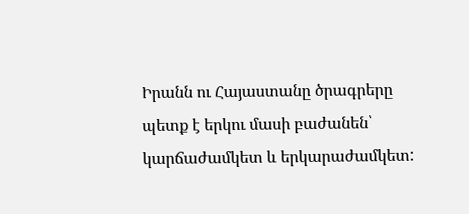Իրանն ու Հայաստանը ծրագրերը պետք է երկու մասի բաժանեն՝ կարճաժամկետ և երկարաժամկետ: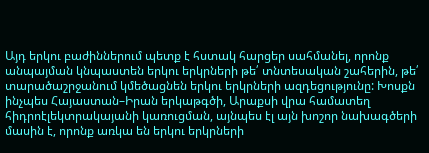Այդ երկու բաժիններում պետք է հստակ հարցեր սահմանել, որոնք անպայման կնպաստեն երկու երկրների թե՛ տնտեսական շահերին, թե՛ տարածաշրջանում կմեծացնեն երկու երկրների ազդեցությունը: Խոսքն ինչպես Հայաստան–Իրան երկաթգծի, Արաքսի վրա համատեղ հիդրոէլեկտրակայանի կառուցման, այնպես էլ այն խոշոր նախագծերի մասին է, որոնք առկա են երկու երկրների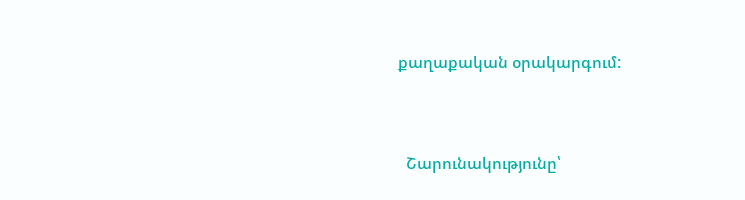քաղաքական օրակարգում:



  Շարունակությունը՝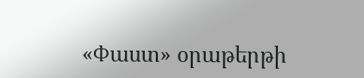«Փաստ» օրաթերթի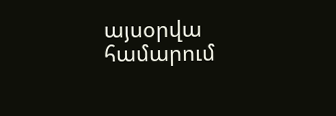այսօրվա համարում